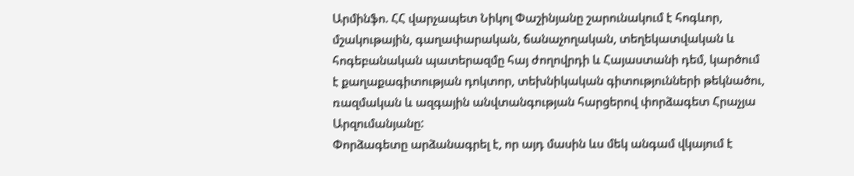Արմինֆո. ՀՀ վարչապետ Նիկոլ Փաշինյանը շարունակում է հոգևոր, մշակութային, գաղափարական, ճանաչողական, տեղեկատվական և հոգեբանական պատերազմը հայ ժողովրդի և Հայաստանի դեմ, կարծում է քաղաքագիտության դոկտոր, տեխնիկական գիտությունների թեկնածու, ռազմական և ազգային անվտանգության հարցերով փորձագետ Հրաչյա Արզումանյանը:
Փորձագետը արձանագրել է, որ այդ մասին ևս մեկ անգամ վկայում է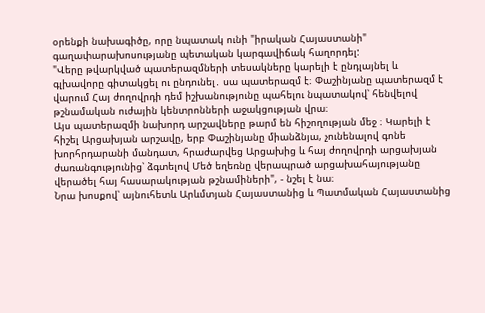օրենքի նախագիծը, որը նպատակ ունի "իրական Հայաստանի" գաղափարախոսությանը պետական կարգավիճակ հաղորդել:
"Վերը թվարկված պատերազմների տեսակները կարելի է ընդլայնել և գլխավորը գիտակցել ու ընդունել․ սա պատերազմ է։ Փաշինյանը պատերազմ է վարում Հայ ժողովրդի դեմ իշխանությունը պահելու նպատակով՝ հենվելով թշնամական ուժային կենտրոնների աջակցության վրա։
Այս պատերազմի նախորդ արշավները թարմ են հիշողության մեջ ։ Կարելի է հիշել Արցախյան արշավը, երբ Փաշինյանը միանձնյա, չունենալով գոնե խորհրդարանի մանդատ, հրաժարվեց Արցախից և հայ ժողովրդի արցախյան ժառանգությունից՝ ձգտելով Մեծ եղեռնը վերապրած արցախահայությանը վերածել հայ հասարակության թշնամիների", - նշել է նա։
Նրա խոսքով՝ այնուհետև Արևմտյան Հայաստանից և Պատմական Հայաստանից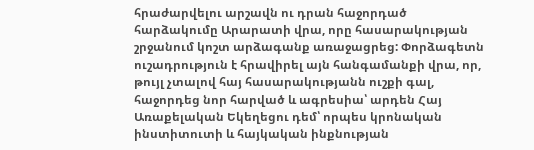հրաժարվելու արշավն ու դրան հաջորդած հարձակումը Արարատի վրա, որը հասարակության շրջանում կոշտ արձագանք առաջացրեց: Փորձագետն ուշադրություն է հրավիրել այն հանգամանքի վրա, որ, թույլ չտալով հայ հասարակությանն ուշքի գալ, հաջորդեց նոր հարված և ագրեսիա՝ արդեն Հայ Առաքելական Եկեղեցու դեմ՝ որպես կրոնական ինստիտուտի և հայկական ինքնության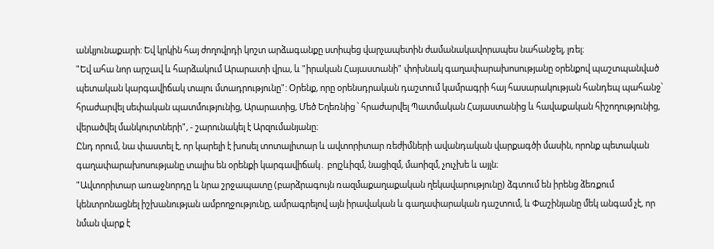անկյունաքարի: Եվ կրկին հայ ժողովրդի կոշտ արձագանքը ստիպեց վարչապետին ժամանակավորապես նահանջել, լռել։
"Եվ ահա նոր արշավ և հարձակում Արարատի վրա, և "իրական Հայաստանի" փոխնակ գաղափարախոսությանը օրենքով պաշտպանված պետական կարգավիճակ տալու մտադրությունը": Օրենք, որը օրենսդրական դաշտում կամրագրի հայ հասարակության հանդեպ պահանջ՝ հրաժարվել սեփական պատմությունից, Արարատից, Մեծ Եղեռնից ՝ հրաժարվել Պատմական Հայաստանից և հավաքական հիշողությունից, վերածվել մանկուրտների", - շարունակել է Արզումանյանը։
Ընդ որում, նա փաստել է, որ կարելի է խոսել տոտալիտար և ավտորիտար ռեժիմների ավանդական վարքագծի մասին, որոնք պետական գաղափարախոսությանը տալիս են օրենքի կարգավիճակ․ բոլշևիզմ, նացիզմ, մաոիզմ, չուչխե և այլն։
"Ավտորիտար առաջնորդը և նրա շրջապատը (բարձրագույն ռազմաքաղաքական ղեկավարությունը) ձգտում են իրենց ձեռքում կենտրոնացնել իշխանության ամբողջությունը, ամրագրելով այն իրավական և գաղափարական դաշտում, և Փաշինյանը մեկ անգամ չէ, որ նման վարք է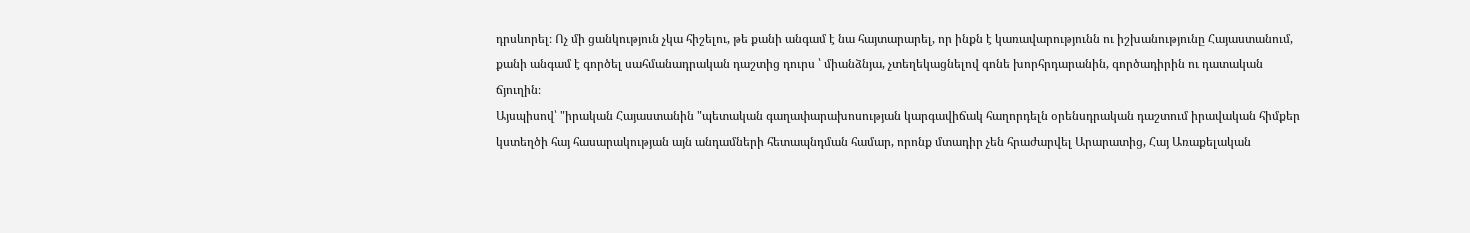դրսևորել։ Ոչ մի ցանկություն չկա հիշելու, թե քանի անգամ է նա հայտարարել, որ ինքն է կառավարությունն ու իշխանությունը Հայաստանում, քանի անգամ է գործել սահմանադրական դաշտից դուրս ՝ միանձնյա, չտեղեկացնելով գոնե խորհրդարանին, գործադիրին ու դատական ճյուղին։
Այսպիսով՝ "իրական Հայաստանին "պետական գաղափարախոսության կարգավիճակ հաղորդելն օրենսդրական դաշտում իրավական հիմքեր կստեղծի հայ հասարակության այն անդամների հետապնդման համար, որոնք մտադիր չեն հրաժարվել Արարատից, Հայ Առաքելական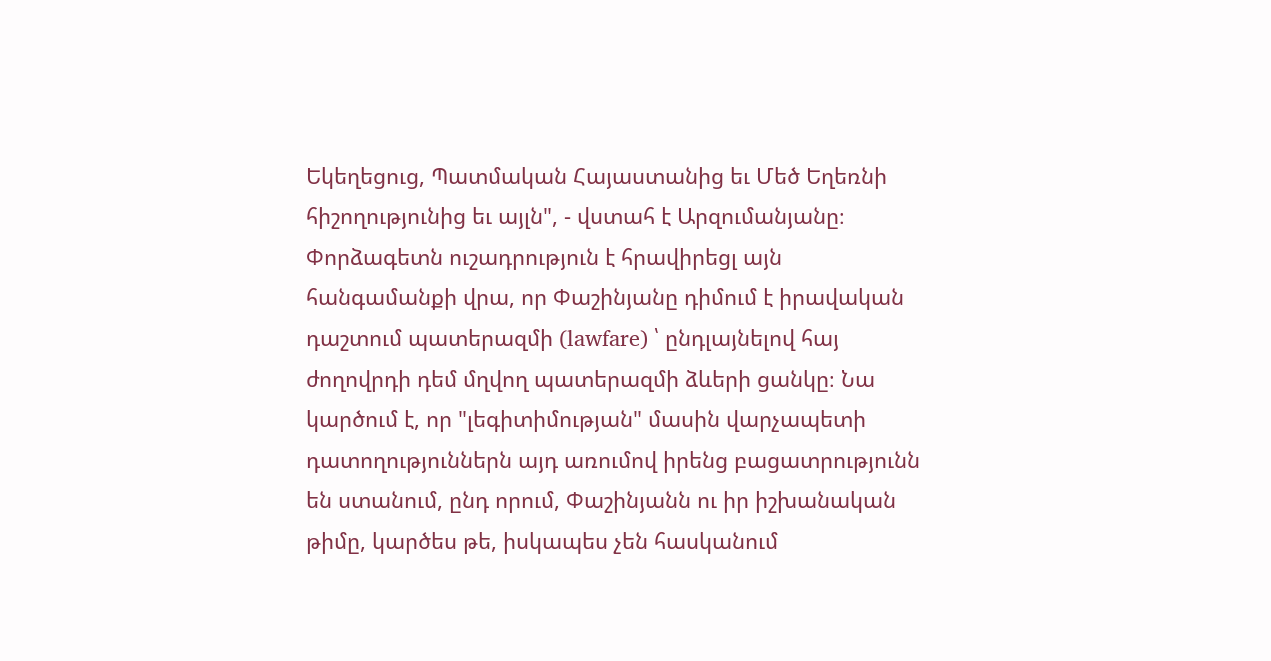Եկեղեցուց, Պատմական Հայաստանից եւ Մեծ Եղեռնի հիշողությունից եւ այլն", - վստահ է Արզումանյանը։
Փորձագետն ուշադրություն է հրավիրեցլ այն հանգամանքի վրա, որ Փաշինյանը դիմում է իրավական դաշտում պատերազմի (lawfare) ՝ ընդլայնելով հայ ժողովրդի դեմ մղվող պատերազմի ձևերի ցանկը։ Նա կարծում է, որ "լեգիտիմության" մասին վարչապետի դատողություններն այդ առումով իրենց բացատրությունն են ստանում, ընդ որում, Փաշինյանն ու իր իշխանական թիմը, կարծես թե, իսկապես չեն հասկանում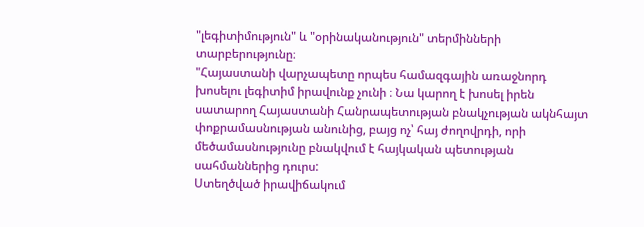"լեգիտիմություն" և "օրինականություն" տերմինների տարբերությունը։
"Հայաստանի վարչապետը որպես համազգային առաջնորդ խոսելու լեգիտիմ իրավունք չունի ։ Նա կարող է խոսել իրեն սատարող Հայաստանի Հանրապետության բնակչության ակնհայտ փոքրամասնության անունից, բայց ոչ՝ հայ ժողովրդի, որի մեծամասնությունը բնակվում է հայկական պետության սահմաններից դուրս:
Ստեղծված իրավիճակում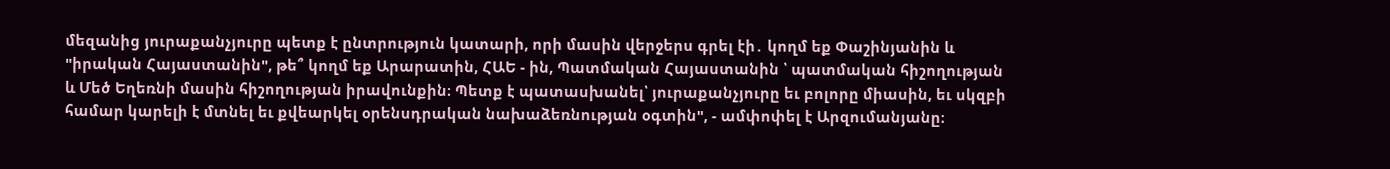մեզանից յուրաքանչյուրը պետք է ընտրություն կատարի, որի մասին վերջերս գրել էի․ կողմ եք Փաշինյանին և "իրական Հայաստանին", թե՞ կողմ եք Արարատին, ՀԱԵ - ին, Պատմական Հայաստանին ՝ պատմական հիշողության և Մեծ Եղեռնի մասին հիշողության իրավունքին։ Պետք է պատասխանել՝ յուրաքանչյուրը եւ բոլորը միասին, եւ սկզբի համար կարելի է մտնել եւ քվեարկել օրենսդրական նախաձեռնության օգտին", - ամփոփել է Արզումանյանը։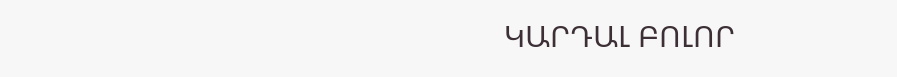ԿԱՐԴԱԼ ԲՈԼՈՐ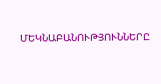ՄԵԿՆԱԲԱՆՈՒԹՅՈՒՆՆԵՐԸ